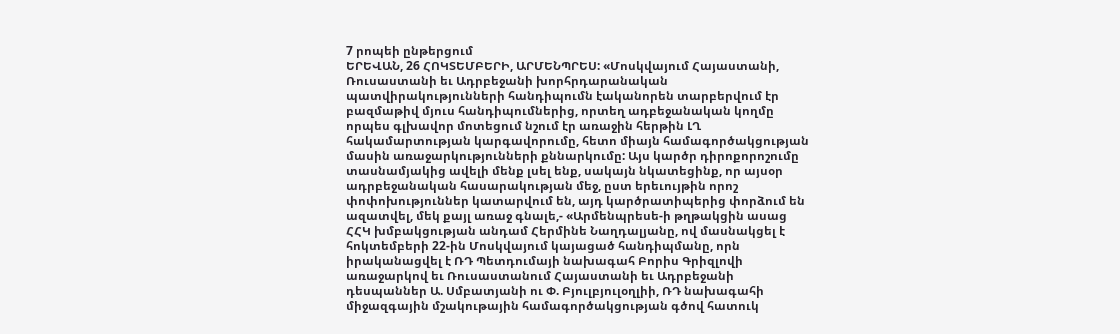7 րոպեի ընթերցում
ԵՐԵՎԱՆ, 26 ՀՈԿՏԵՄԲԵՐԻ, ԱՐՄԵՆՊՐԵՍ: «Մոսկվայում Հայաստանի, Ռուսաստանի եւ Ադրբեջանի խորհրդարանական պատվիրակությունների հանդիպումն էականորեն տարբերվում էր բազմաթիվ մյուս հանդիպումներից, որտեղ ադբեջանական կողմը որպես գլխավոր մոտեցում նշում էր առաջին հերթին ԼՂ հակամարտության կարգավորումը, հետո միայն համագործակցության մասին առաջարկությունների քննարկումը: Այս կարծր դիրոքորոշումը տասնամյակից ավելի մենք լսել ենք, սակայն նկատեցինք, որ այսօր ադրբեջանական հասարակության մեջ, ըստ երեւույթին որոշ փոփոխություններ կատարվում են, այդ կարծրատիպերից փորձում են ազատվել, մեկ քայլ առաջ գնալե,- «Արմենպրեսե-ի թղթակցին ասաց ՀՀԿ խմբակցության անդամ Հերմինե Նաղդալյանը, ով մասնակցել է հոկտեմբերի 22-ին Մոսկվայում կայացած հանդիպմանը, որն իրականացվել է ՌԴ Պետդումայի նախագահ Բորիս Գրիզլովի առաջարկով եւ Ռուսաստանում Հայաստանի եւ Ադրբեջանի դեսպաններ Ա. Սմբատյանի ու Փ. Բյուլբյուլօղլիի, ՌԴ նախագահի միջազգային մշակութային համագործակցության գծով հատուկ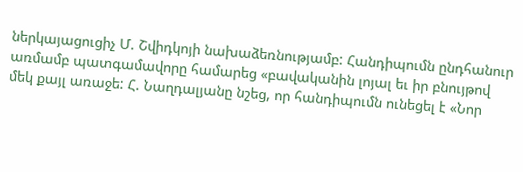ներկայացուցիչ Մ. Շվիդկոյի նախաձեռնությամբ: Հանդիպումն ընդհանուր առմամբ պատգամավորը համարեց «բավականին լոյալ եւ իր բնույթով մեկ քայլ առաջե: Հ. Նաղդալյանը նշեց, որ հանդիպումն ունեցել է «Նոր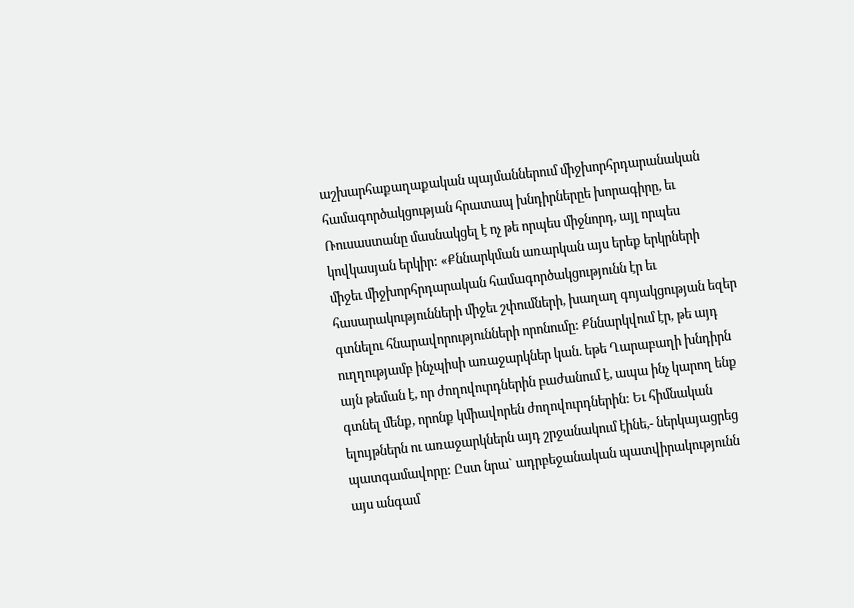աշխարհաքաղաքական պայմաններում միջխորհրդարանական համագործակցության հրատապ խնդիրներըե խորագիրը, եւ Ռուսաստանը մասնակցել է ոչ թե որպես միջնորդ, այլ որպես կովկասյան երկիր: «Քննարկման առարկան այս երեք երկրների միջեւ միջխորհրդարական համագործակցությունն էր եւ հասարակությունների միջեւ շփումների, խաղաղ գոյակցության եզեր գտնելու հնարավորությունների որոնումը: Քննարկվում էր, թե այդ ուղղությամբ ինչպիսի առաջարկներ կան. եթե Ղարաբաղի խնդիրն այն թեման է, որ ժողովուրդներին բաժանում է, ապա ինչ կարող ենք գտնել մենք, որոնք կմիավորեն ժողովուրդներին: Եւ հիմնական ելույթներն ու առաջարկներն այդ շրջանակում էինե,- ներկայացրեց պատգամավորը: Ըստ նրա` ադրբեջանական պատվիրակությունն այս անգամ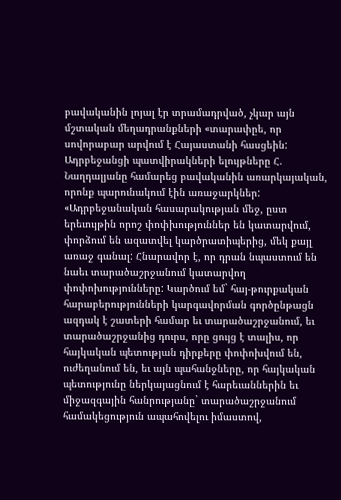բավականին լոյալ էր տրամադրված, չկար այն մշտական մեղադրանքների «տարափըե, որ սովորաբար արվում է Հայաստանի հասցեին: Ադրբեջանցի պատվիրակների ելույթները Հ. Նաղդալյանը համարեց բավականին առարկայական, որոնք պարունակում էին առաջարկներ: «Ադրբեջանական հասարակության մեջ, ըստ երեւույթին որոշ փոփխություններ են կատարվում, փորձում են ազատվել կարծրատիպերից, մեկ քայլ առաջ գանալ: Հնարավոր է, որ դրան նպաստում են նաեւ տարածաշրջանում կատարվող փոփոխությունները: Կարծում եմ` հայ-թուրքական հարաբերությունների կարգավորման գործընթացն ազդակ է շատերի համար եւ տարածաշրջանում, եւ տարածաշրջանից դուրս, որը ցույց է տալիս, որ հայկական պետության դիրքերը փոփոխվում են, ուժեղանում են, եւ այն պահանջները, որ հայկական պետությունը ներկայացնում է հարեւաններին եւ միջազգային հանրությանը` տարածաշրջանում համակեցություն ապահովելու իմաստով,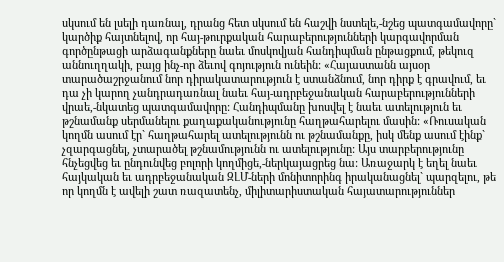սկսում են լսելի դառնալ, դրանց հետ սկսում են հաշվի նստելե,-նշեց պատգամավորը` կարծիք հայտնելով, որ հայ-թուրքական հարաբերությունների կարգավորման գործընթացի արձագանքները նաեւ մոսկովյան հանդիպման ընթացքում, թեկուզ աննուղղակի, բայց ինչ-որ ձեւով գոյություն ունեին: «Հայաստանն այսօր տարածաշրջանում նոր դիրակատարություն է ստանձնում, նոր դիրք է գրավում, եւ դա չի կարող չանդրադառնալ նաեւ հայ-ադրբեջանական հարաբերությունների վրաե,-նկատեց պատգամավորը: Հանդիպմանը խոսվել է նաեւ ատելություն եւ թշնամանք սերմանելու քաղաքականությունը հաղթահարելու մասին: «Ռուսական կողմն ասում էր` հաղթահարել ատելությունն ու թշնամանքը, իսկ մենք ասում էինք` չզարգացնել, չտարածել թշնամությունն ու ատելությունը: Այս տարբերությունը հնչեցվեց եւ ընդունվեց բոլորի կողմիցե,-ներկայացրեց նա: Առաջարկ է եղել նաեւ հայկական եւ ադրբեջանական ԶԼՄ-ների մոնիտորինգ իրականացնել` պարզելու, թե որ կողմն է ավելի շատ ռազատենչ, միլիտարիստական հայատարություններ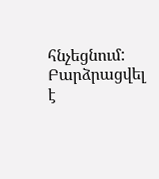հնչեցնում: Բարձրացվել է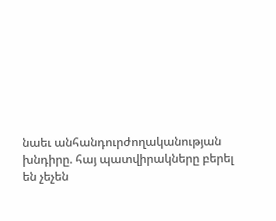նաեւ անհանդուրժողականության խնդիրը. հայ պատվիրակները բերել են չեչեն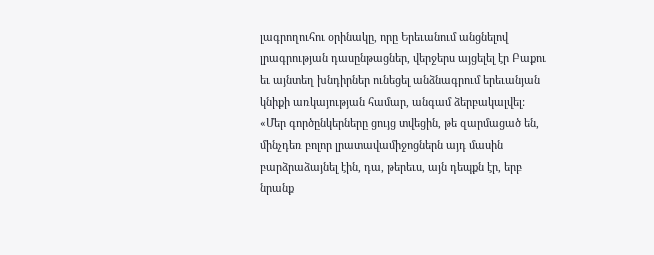լագրողուհու օրինակը, որը Երեւանում անցնելով լրագրության դասընթացներ, վերջերս այցելել էր Բաքու եւ այնտեղ խնդիրներ ունեցել անձնագրում երեւանյան կնիքի առկայության համար, անգամ ձերբակալվել: «Մեր գործընկերները ցույց տվեցին, թե զարմացած են, մինչդեռ բոլոր լրատավամիջոցներն այդ մասին բարձրաձայնել էին, դա, թերեւս, այն դեպքն էր, երբ նրանք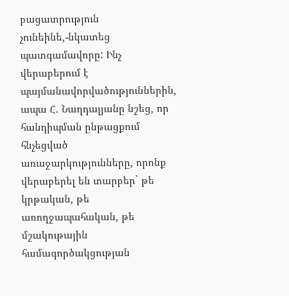բացատրություն չունեինե,-նկատեց պատգամավորը: Ինչ վերաբերում է պայմանավորվածություններին, ապա Հ. Նաղդալյանը նշեց, որ հանդիպման ընթացքում հնչեցված առաջարկությունները, որոնք վերաբերել են տարբեր` թե կրթական, թե առողջապահական, թե մշակութային համագործակցության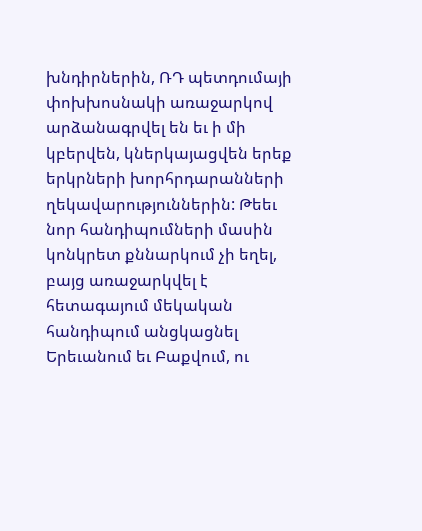խնդիրներին, ՌԴ պետդումայի փոխխոսնակի առաջարկով արձանագրվել են եւ ի մի կբերվեն, կներկայացվեն երեք երկրների խորհրդարանների ղեկավարություններին: Թեեւ նոր հանդիպումների մասին կոնկրետ քննարկում չի եղել, բայց առաջարկվել է հետագայում մեկական հանդիպում անցկացնել Երեւանում եւ Բաքվում, ու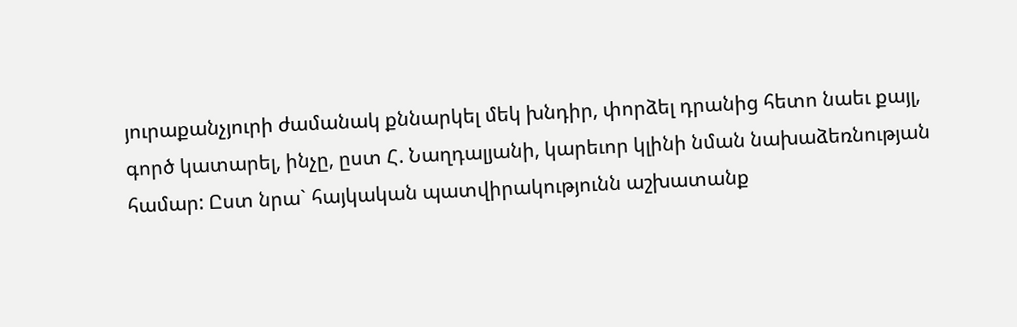յուրաքանչյուրի ժամանակ քննարկել մեկ խնդիր, փորձել դրանից հետո նաեւ քայլ, գործ կատարել, ինչը, ըստ Հ. Նաղդալյանի, կարեւոր կլինի նման նախաձեռնության համար: Ըստ նրա` հայկական պատվիրակությունն աշխատանք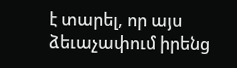է տարել, որ այս ձեւաչափում իրենց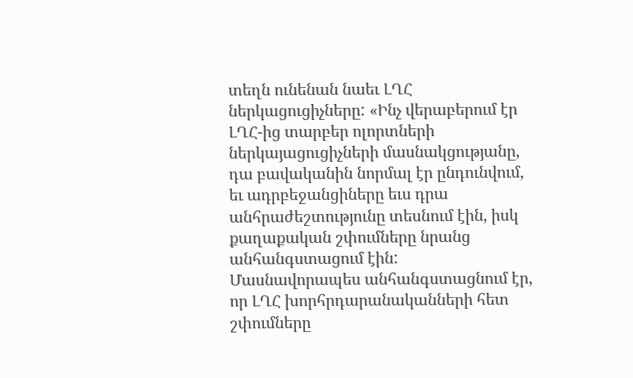տեղն ունենան նաեւ ԼՂՀ ներկացուցիչները: «Ինչ վերաբերում էր ԼՂՀ-ից տարբեր ոլորտների ներկայացուցիչների մասնակցությանը, դա բավականին նորմալ էր ընդունվում, եւ ադրբեջանցիները եւս դրա անհրաժեշտությունը տեսնում էին, իսկ քաղաքական շփումները նրանց անհանգստացում էին: Մասնավորապես անհանգստացնում էր, որ ԼՂՀ խորհրդարանականների հետ շփումները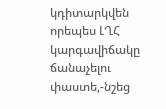կդիտարկվեն որեպես ԼՂՀ կարգավիճակը ճանաչելու փաստե,-նշեց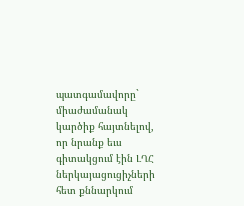պատգամավորը` միաժամանակ կարծիք հայտնելով, որ նրանք եւս գիտակցում էին ԼՂՀ ներկայացուցիչների հետ քննարկում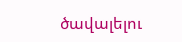ծավալելու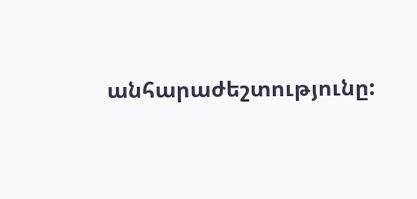անհարաժեշտությունը: